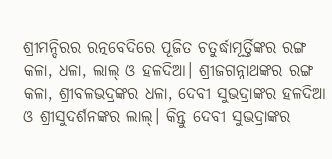ଶ୍ରୀମନ୍ଦିରର ରତ୍ନବେଦିରେ ପୂଜିତ ଚତୁର୍ଦ୍ଧାମୂର୍ତ୍ତିଙ୍କର ରଙ୍ଗ କଳା, ଧଳା, ଲାଲ୍ ଓ ହଳଦିଆ। ଶ୍ରୀଜଗନ୍ନାଥଙ୍କର ରଙ୍ଗ କଳା, ଶ୍ରୀବଳଭଦ୍ରଙ୍କର ଧଳା, ଦେବୀ ସୁଭଦ୍ରାଙ୍କର ହଳଦିଆ ଓ ଶ୍ରୀସୁଦର୍ଶନଙ୍କର ଲାଲ୍। କିନ୍ତୁ ଦେବୀ ସୁଭଦ୍ରାଙ୍କର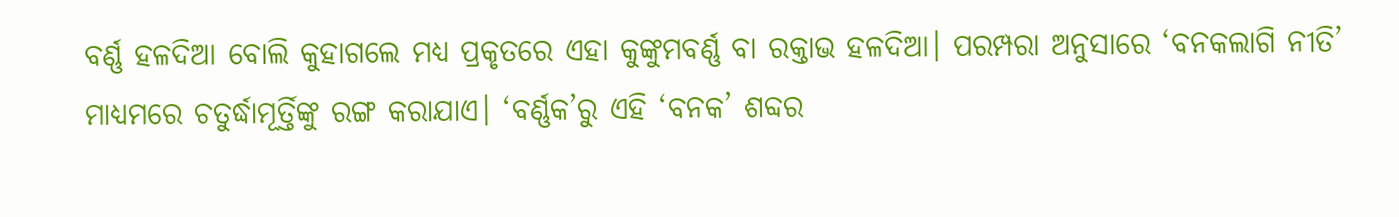ବର୍ଣ୍ଣ ହଳଦିଆ ବୋଲି କୁହାଗଲେ ମଧ୍ୟ ପ୍ରକୃତରେ ଏହା କୁଙ୍କୁମବର୍ଣ୍ଣ ବା ରକ୍ତାଭ ହଳଦିଆ। ପରମ୍ପରା ଅନୁସାରେ ‘ବନକଲାଗି ନୀତି’ ମାଧ୍ୟମରେ ଚତୁର୍ଦ୍ଧାମୂର୍ତ୍ତିଙ୍କୁ ରଙ୍ଗ କରାଯାଏ। ‘ବର୍ଣ୍ଣକ’ରୁ ଏହି ‘ବନକ’ ଶବ୍ଦର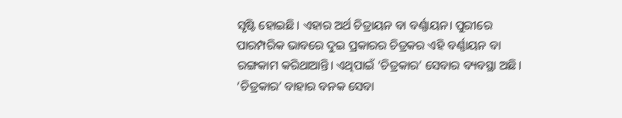ସୃଷ୍ଟି ହୋଇଛି। ଏହାର ଅର୍ଥ ଚିତ୍ରାୟନ ବା ବର୍ଣ୍ଣାୟନ। ପୁରୀରେ ପାରମ୍ପରିକ ଭାବରେ ଦୁଇ ପ୍ରକାରର ଚିତ୍ରକର ଏହି ବର୍ଣ୍ଣାୟନ ବା ରଙ୍ଗକାମ କରିଥାଆନ୍ତି। ଏଥିପାଇଁ ‘ଚିତ୍ରକାର’ ସେବାର ବ୍ୟବସ୍ଥା ଅଛି। ‘ଚିତ୍ରକାର’ ବାହାର ବନକ ସେବା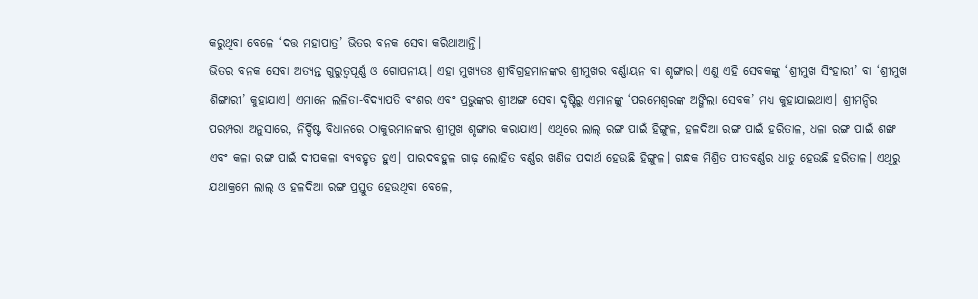କରୁଥିବା ବେଳେ ‘ଦତ୍ତ ମହାପାତ୍ର’ ଭିତର ବନକ ସେବା କରିଥାଆନ୍ତି।
ଭିତର ବନକ ସେବା ଅତ୍ୟନ୍ତ ଗୁରୁତ୍ୱପୂର୍ଣ୍ଣ ଓ ଗୋପନୀୟ। ଏହା ମୁଖ୍ୟତଃ ଶ୍ରୀବିଗ୍ରହମାନଙ୍କର ଶ୍ରୀମୁଖର ବର୍ଣ୍ଣାୟନ ବା ଶୃଙ୍ଗାର। ଏଣୁ ଏହି ସେବକଙ୍କୁ ‘ଶ୍ରୀମୁଖ ସିଂହାରୀ’ ବା ‘ଶ୍ରୀମୁଖ ଶିଙ୍ଗାରୀ’ କୁହାଯାଏ। ଏମାନେ ଲଳିତା-ବିଦ୍ୟାପତି ବଂଶର ଏବଂ ପ୍ରଭୁଙ୍କର ଶ୍ରୀଅଙ୍ଗ ସେବା ଦୃଷ୍ଟିରୁ ଏମାନଙ୍କୁ ‘ପରମେଶ୍ୱରଙ୍କ ଅଙ୍ଗିଲା ସେବକ’ ମଧ୍ୟ କୁହାଯାଇଥାଏ। ଶ୍ରୀମନ୍ଦିର ପରମ୍ପରା ଅନୁସାରେ, ନିର୍ଦ୍ଦିଷ୍ଟ ବିଧାନରେ ଠାକୁରମାନଙ୍କର ଶ୍ରୀମୁଖ ଶୃଙ୍ଗାର କରାଯାଏ। ଏଥିରେ ଲାଲ୍ ରଙ୍ଗ ପାଇଁ ହିଙ୍ଗୁଳ, ହଳଦିଆ ରଙ୍ଗ ପାଇଁ ହରିତାଳ, ଧଳା ରଙ୍ଗ ପାଇଁ ଶଙ୍ଖ ଏବଂ କଳା ରଙ୍ଗ ପାଇଁ ଦୀପକଳା ବ୍ୟବହୃତ ହୁଏ। ପାରଦବହୁଳ ଗାଢ଼ ଲୋହିତ ବର୍ଣ୍ଣର ଖଣିଜ ପଦାର୍ଥ ହେଉଛି ହିଙ୍ଗୁଳ। ଗନ୍ଧକ ମିଶ୍ରିତ ପୀତବର୍ଣ୍ଣର ଧାତୁ ହେଉଛି ହରିତାଳ। ଏଥିରୁ ଯଥାକ୍ରମେ ଲାଲ୍ ଓ ହଳଦିଆ ରଙ୍ଗ ପ୍ରସ୍ତୁତ ହେଉଥିବା ବେଳେ,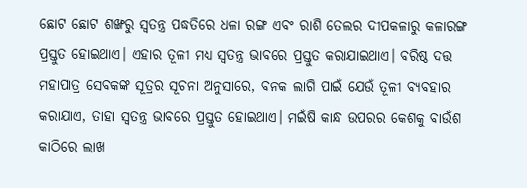ଛୋଟ ଛୋଟ ଶଙ୍ଖରୁ ସ୍ୱତନ୍ତ୍ର ପଦ୍ଧତିରେ ଧଳା ରଙ୍ଗ ଏବଂ ରାଶି ତେଲର ଦୀପକଳାରୁ କଳାରଙ୍ଗ ପ୍ରସ୍ତୁତ ହୋଇଥାଏ। ଏହାର ତୂଳୀ ମଧ୍ୟ ସ୍ୱତନ୍ତ୍ର ଭାବରେ ପ୍ରସ୍ତୁତ କରାଯାଇଥାଏ। ବରିଷ୍ଠ ଦତ୍ତ ମହାପାତ୍ର ସେବକଙ୍କ ସୂତ୍ରର ସୂଚନା ଅନୁସାରେ, ବନକ ଲାଗି ପାଇଁ ଯେଉଁ ତୂଳୀ ବ୍ୟବହାର କରାଯାଏ, ତାହା ସ୍ୱତନ୍ତ୍ର ଭାବରେ ପ୍ରସ୍ତୁତ ହୋଇଥାଏ। ମଇଁଷି କାନ୍ଧ ଉପରର କେଶକୁ ବାଉଁଶ କାଠିରେ ଲାଖ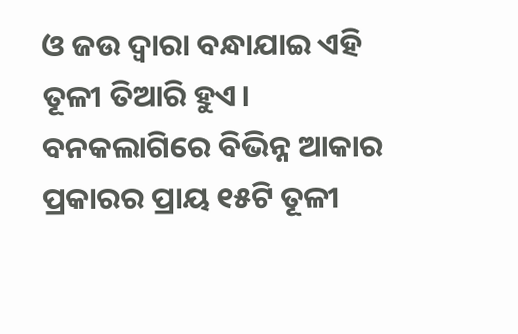ଓ ଜଉ ଦ୍ୱାରା ବନ୍ଧାଯାଇ ଏହି ତୂଳୀ ତିଆରି ହୁଏ। ବନକଲାଗିରେ ବିଭିନ୍ନ ଆକାର ପ୍ରକାରର ପ୍ରାୟ ୧୫ଟି ତୂଳୀ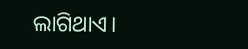ଲାଗିଥାଏ।